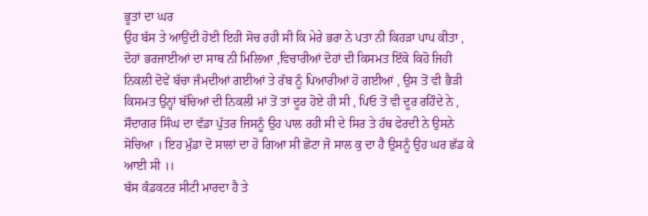ਭੂਤਾਂ ਦਾ ਘਰ
ਉਹ ਬੱਸ ਤੇ ਆਉਂਦੀ ਹੋਈ ਇਹੀ ਸੋਚ ਰਹੀ ਸੀ ਕਿ ਮੇਰੇ ਭਰਾ ਨੇ ਪਤਾ ਨੀ ਕਿਹੜਾ ਪਾਪ ਕੀਤਾ , ਦੋਹਾਂ ਭਰਜਾਈਆਂ ਦਾ ਸਾਥ ਨੀ ਮਿਲਿਆ ,ਵਿਚਾਰੀਆਂ ਦੋਹਾਂ ਦੀ ਕਿਸਮਤ ਇੱਕੋ ਕਿਹੋ ਜਿਹੀ ਨਿਕਲੀ ਦੋਵੇਂ ਬੱਚਾ ਜੰਮਦੀਆਂ ਗਈਆਂ ਤੇ ਰੱਬ ਨੂੰ ਪਿਆਰੀਆਂ ਹੋ ਗਈਆਂ , ਉਸ ਤੋਂ ਵੀ ਭੈੜੀ ਕਿਸਮਤ ਉਨ੍ਹਾਂ ਬੱਚਿਆਂ ਦੀ ਨਿਕਲੀ ਮਾਂ ਤੋਂ ਤਾਂ ਦੂਰ ਹੋਏ ਹੀ ਸੀ , ਪਿਓ ਤੋਂ ਵੀ ਦੂਰ ਰਹਿੰਦੇ ਨੇ , ਸੌਦਾਗਰ ਸਿੰਘ ਦਾ ਵੱਡਾ ਪੁੱਤਰ ਜਿਸਨੂੰ ਉਹ ਪਾਲ ਰਹੀ ਸੀ ਦੇ ਸਿਰ ਤੇ ਹੱਥ ਫੇਰਦੀ ਨੇ ਉਸਨੇ ਸੋਚਿਆ । ਇਹ ਮੁੰਡਾ ਦੋ ਸਾਲਾਂ ਦਾ ਹੋ ਗਿਆ ਸੀ ਛੋਟਾ ਜੋ ਸਾਲ ਕੁ ਦਾ ਹੈ ਉਸਨੂੰ ਉਹ ਘਰ ਛੱਡ ਕੇ ਆਈ ਸੀ ।।
ਬੱਸ ਕੰਡਕਟਰ ਸੀਟੀ ਮਾਰਦਾ ਹੈ ਤੇ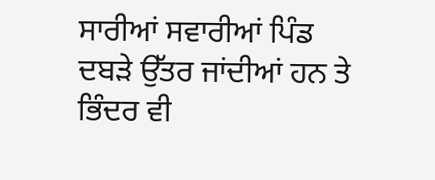ਸਾਰੀਆਂ ਸਵਾਰੀਆਂ ਪਿੰਡ ਦਬੜੇ ਉੱਤਰ ਜਾਂਦੀਆਂ ਹਨ ਤੇ ਭਿੰਦਰ ਵੀ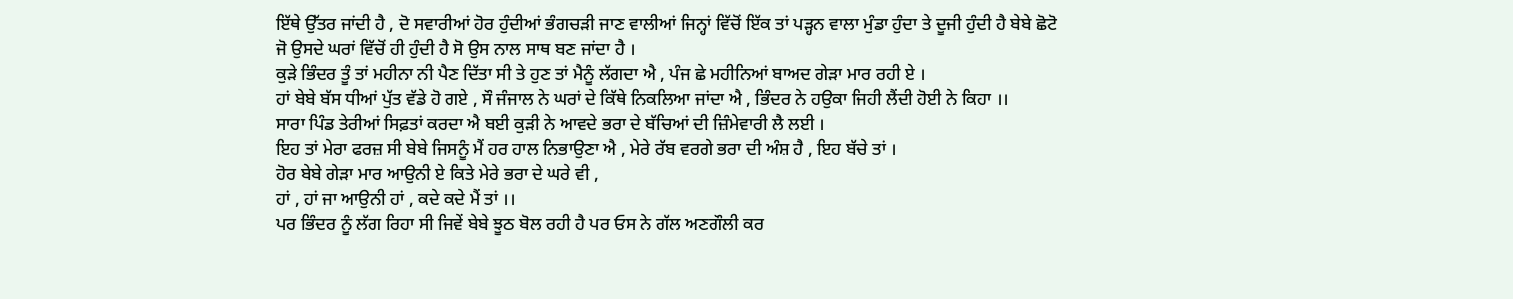ਇੱਥੇ ਉੱਤਰ ਜਾਂਦੀ ਹੈ , ਦੋ ਸਵਾਰੀਆਂ ਹੋਰ ਹੁੰਦੀਆਂ ਭੰਗਚੜੀ ਜਾਣ ਵਾਲੀਆਂ ਜਿਨ੍ਹਾਂ ਵਿੱਚੋਂ ਇੱਕ ਤਾਂ ਪੜ੍ਹਨ ਵਾਲਾ ਮੁੰਡਾ ਹੁੰਦਾ ਤੇ ਦੂਜੀ ਹੁੰਦੀ ਹੈ ਬੇਬੇ ਛੋਟੋ ਜੋ ਉਸਦੇ ਘਰਾਂ ਵਿੱਚੋਂ ਹੀ ਹੁੰਦੀ ਹੈ ਸੋ ਉਸ ਨਾਲ ਸਾਥ ਬਣ ਜਾਂਦਾ ਹੈ ।
ਕੁੜੇ ਭਿੰਦਰ ਤੂੰ ਤਾਂ ਮਹੀਨਾ ਨੀ ਪੈਣ ਦਿੱਤਾ ਸੀ ਤੇ ਹੁਣ ਤਾਂ ਮੈਨੂੰ ਲੱਗਦਾ ਐ , ਪੰਜ ਛੇ ਮਹੀਨਿਆਂ ਬਾਅਦ ਗੇੜਾ ਮਾਰ ਰਹੀ ਏ ।
ਹਾਂ ਬੇਬੇ ਬੱਸ ਧੀਆਂ ਪੁੱਤ ਵੱਡੇ ਹੋ ਗਏ , ਸੌ ਜੰਜਾਲ ਨੇ ਘਰਾਂ ਦੇ ਕਿੱਥੇ ਨਿਕਲਿਆ ਜਾਂਦਾ ਐ , ਭਿੰਦਰ ਨੇ ਹਉਕਾ ਜਿਹੀ ਲੈਂਦੀ ਹੋਈ ਨੇ ਕਿਹਾ ।।
ਸਾਰਾ ਪਿੰਡ ਤੇਰੀਆਂ ਸਿਫ਼ਤਾਂ ਕਰਦਾ ਐ ਬਈ ਕੁੜੀ ਨੇ ਆਵਦੇ ਭਰਾ ਦੇ ਬੱਚਿਆਂ ਦੀ ਜ਼ਿੰਮੇਵਾਰੀ ਲੈ ਲਈ ।
ਇਹ ਤਾਂ ਮੇਰਾ ਫਰਜ਼ ਸੀ ਬੇਬੇ ਜਿਸਨੂੰ ਮੈਂ ਹਰ ਹਾਲ ਨਿਭਾਉਣਾ ਐ , ਮੇਰੇ ਰੱਬ ਵਰਗੇ ਭਰਾ ਦੀ ਅੰਸ਼ ਹੈ , ਇਹ ਬੱਚੇ ਤਾਂ ।
ਹੋਰ ਬੇਬੇ ਗੇੜਾ ਮਾਰ ਆਉਨੀ ਏ ਕਿਤੇ ਮੇਰੇ ਭਰਾ ਦੇ ਘਰੇ ਵੀ ,
ਹਾਂ , ਹਾਂ ਜਾ ਆਉਨੀ ਹਾਂ , ਕਦੇ ਕਦੇ ਮੈਂ ਤਾਂ ।।
ਪਰ ਭਿੰਦਰ ਨੂੰ ਲੱਗ ਰਿਹਾ ਸੀ ਜਿਵੇਂ ਬੇਬੇ ਝੂਠ ਬੋਲ ਰਹੀ ਹੈ ਪਰ ਓਸ ਨੇ ਗੱਲ ਅਣਗੌਲੀ ਕਰ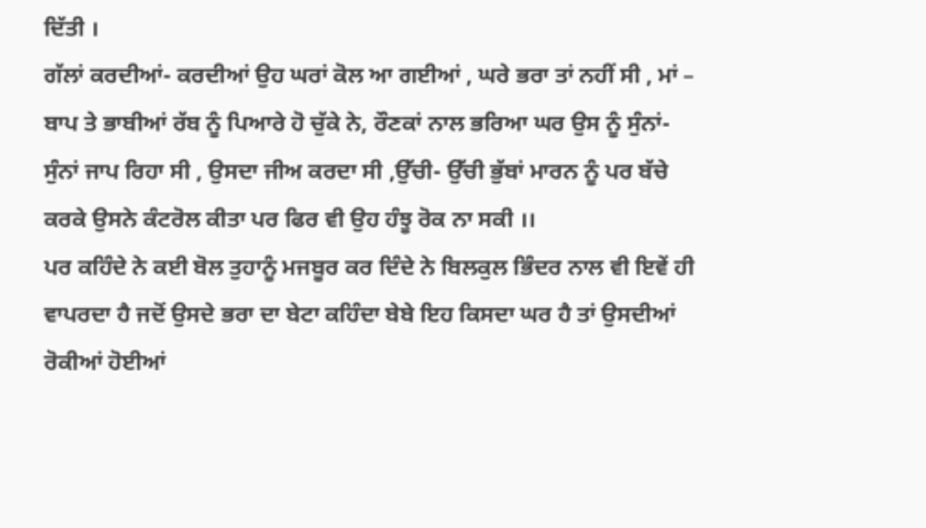ਦਿੱਤੀ ।
ਗੱਲਾਂ ਕਰਦੀਆਂ- ਕਰਦੀਆਂ ਉਹ ਘਰਾਂ ਕੋਲ ਆ ਗਈਆਂ , ਘਰੇ ਭਰਾ ਤਾਂ ਨਹੀਂ ਸੀ , ਮਾਂ – ਬਾਪ ਤੇ ਭਾਬੀਆਂ ਰੱਬ ਨੂੰ ਪਿਆਰੇ ਹੋ ਚੁੱਕੇ ਨੇ, ਰੌਣਕਾਂ ਨਾਲ ਭਰਿਆ ਘਰ ਉਸ ਨੂੰ ਸੁੰਨਾਂ- ਸੁੰਨਾਂ ਜਾਪ ਰਿਹਾ ਸੀ , ਉਸਦਾ ਜੀਅ ਕਰਦਾ ਸੀ ,ਉੱਚੀ- ਉੱਚੀ ਭੁੱਬਾਂ ਮਾਰਨ ਨੂੰ ਪਰ ਬੱਚੇ ਕਰਕੇ ਉਸਨੇ ਕੰਟਰੋਲ ਕੀਤਾ ਪਰ ਫਿਰ ਵੀ ਉਹ ਹੰਝੂ ਰੋਕ ਨਾ ਸਕੀ ।।
ਪਰ ਕਹਿੰਦੇ ਨੇ ਕਈ ਬੋਲ ਤੁਹਾਨੂੰ ਮਜਬੂਰ ਕਰ ਦਿੰਦੇ ਨੇ ਬਿਲਕੁਲ ਭਿੰਦਰ ਨਾਲ ਵੀ ਇਵੇਂ ਹੀ ਵਾਪਰਦਾ ਹੈ ਜਦੋਂ ਉਸਦੇ ਭਰਾ ਦਾ ਬੇਟਾ ਕਹਿੰਦਾ ਬੇਬੇ ਇਹ ਕਿਸਦਾ ਘਰ ਹੈ ਤਾਂ ਉਸਦੀਆਂ ਰੋਕੀਆਂ ਹੋਈਆਂ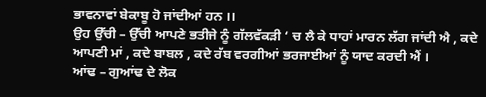ਭਾਵਨਾਵਾਂ ਬੇਕਾਬੂ ਹੋ ਜਾਂਦੀਆਂ ਹਨ ।।
ਉਹ ਉੱਚੀ – ਉੱਚੀ ਆਪਣੇ ਭਤੀਜੇ ਨੂੰ ਗੱਲਵੱਕੜੀ ‘ ਚ ਲੈ ਕੇ ਧਾਹਾਂ ਮਾਰਨ ਲੱਗ ਜਾਂਦੀ ਐ , ਕਦੇ ਆਪਣੀ ਮਾਂ , ਕਦੇ ਬਾਬਲ , ਕਦੇ ਰੱਬ ਵਰਗੀਆਂ ਭਰਜਾਈਆਂ ਨੂੰ ਯਾਦ ਕਰਦੀ ਐਂ ।
ਆਂਢ – ਗੁਆਂਢ ਦੇ ਲੋਕ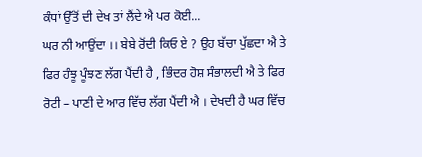ਕੰਧਾਂ ਉੱਤੋਂ ਦੀ ਦੇਖ ਤਾਂ ਲੈਂਦੇ ਐ ਪਰ ਕੋਈ...
ਘਰ ਨੀ ਆਉਂਦਾ ।। ਬੇਬੇ ਰੋਂਦੀ ਕਿਓ ਏ ? ਉਹ ਬੱਚਾ ਪੁੱਛਦਾ ਐ ਤੇ ਫਿਰ ਹੰਝੂ ਪੂੰਝਣ ਲੱਗ ਪੈਂਦੀ ਹੈ , ਭਿੰਦਰ ਹੋਸ਼ ਸੰਭਾਲਦੀ ਐ ਤੇ ਫਿਰ ਰੋਟੀ – ਪਾਣੀ ਦੇ ਆਰ ਵਿੱਚ ਲੱਗ ਪੈਂਦੀ ਐ । ਦੇਖਦੀ ਹੈ ਘਰ ਵਿੱਚ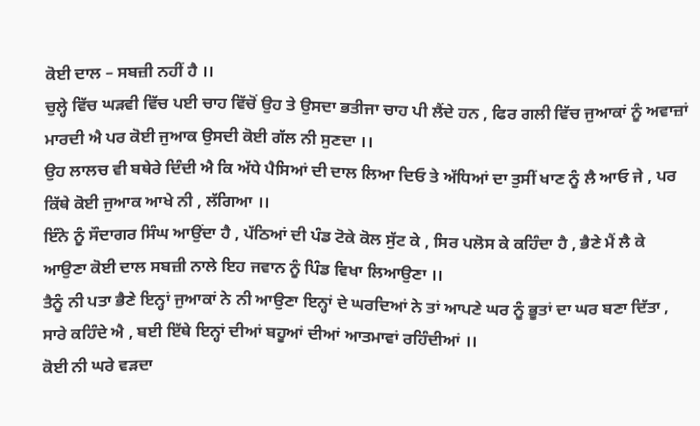ਕੋਈ ਦਾਲ – ਸਬਜ਼ੀ ਨਹੀਂ ਹੈ ।।
ਚੁਲ੍ਹੇ ਵਿੱਚ ਘੜਵੀ ਵਿੱਚ ਪਈ ਚਾਹ ਵਿੱਚੋਂ ਉਹ ਤੇ ਉਸਦਾ ਭਤੀਜਾ ਚਾਹ ਪੀ ਲੈਂਦੇ ਹਨ , ਫਿਰ ਗਲੀ ਵਿੱਚ ਜੁਆਕਾਂ ਨੂੰ ਅਵਾਜ਼ਾਂ ਮਾਰਦੀ ਐ ਪਰ ਕੋਈ ਜੁਆਕ ਉਸਦੀ ਕੋਈ ਗੱਲ ਨੀ ਸੁਣਦਾ ।।
ਉਹ ਲਾਲਚ ਵੀ ਬਥੇਰੇ ਦਿੰਦੀ ਐ ਕਿ ਅੱਧੇ ਪੈਸਿਆਂ ਦੀ ਦਾਲ ਲਿਆ ਦਿਓ ਤੇ ਅੱਧਿਆਂ ਦਾ ਤੁਸੀਂ ਖਾਣ ਨੂੰ ਲੈ ਆਓ ਜੇ , ਪਰ ਕਿੱਥੇ ਕੋਈ ਜੁਆਕ ਆਖੇ ਨੀ , ਲੱਗਿਆ ।।
ਇੰਨੇ ਨੂੰ ਸੌਦਾਗਰ ਸਿੰਘ ਆਉਂਦਾ ਹੈ , ਪੱਠਿਆਂ ਦੀ ਪੰਡ ਟੋਕੇ ਕੋਲ ਸੁੱਟ ਕੇ , ਸਿਰ ਪਲੋਸ ਕੇ ਕਹਿੰਦਾ ਹੈ , ਭੈਣੇ ਮੈਂ ਲੈ ਕੇ ਆਉਣਾ ਕੋਈ ਦਾਲ ਸਬਜ਼ੀ ਨਾਲੇ ਇਹ ਜਵਾਨ ਨੂੰ ਪਿੰਡ ਵਿਖਾ ਲਿਆਉਣਾ ।।
ਤੈਨੂੰ ਨੀ ਪਤਾ ਭੈਣੇ ਇਨ੍ਹਾਂ ਜੁਆਕਾਂ ਨੇ ਨੀ ਆਉਣਾ ਇਨ੍ਹਾਂ ਦੇ ਘਰਦਿਆਂ ਨੇ ਤਾਂ ਆਪਣੇ ਘਰ ਨੂੰ ਭੂਤਾਂ ਦਾ ਘਰ ਬਣਾ ਦਿੱਤਾ , ਸਾਰੇ ਕਹਿੰਦੇ ਐ , ਬਈ ਇੱਥੇ ਇਨ੍ਹਾਂ ਦੀਆਂ ਬਹੂਆਂ ਦੀਆਂ ਆਤਮਾਵਾਂ ਰਹਿੰਦੀਆਂ ।।
ਕੋਈ ਨੀ ਘਰੇ ਵੜਦਾ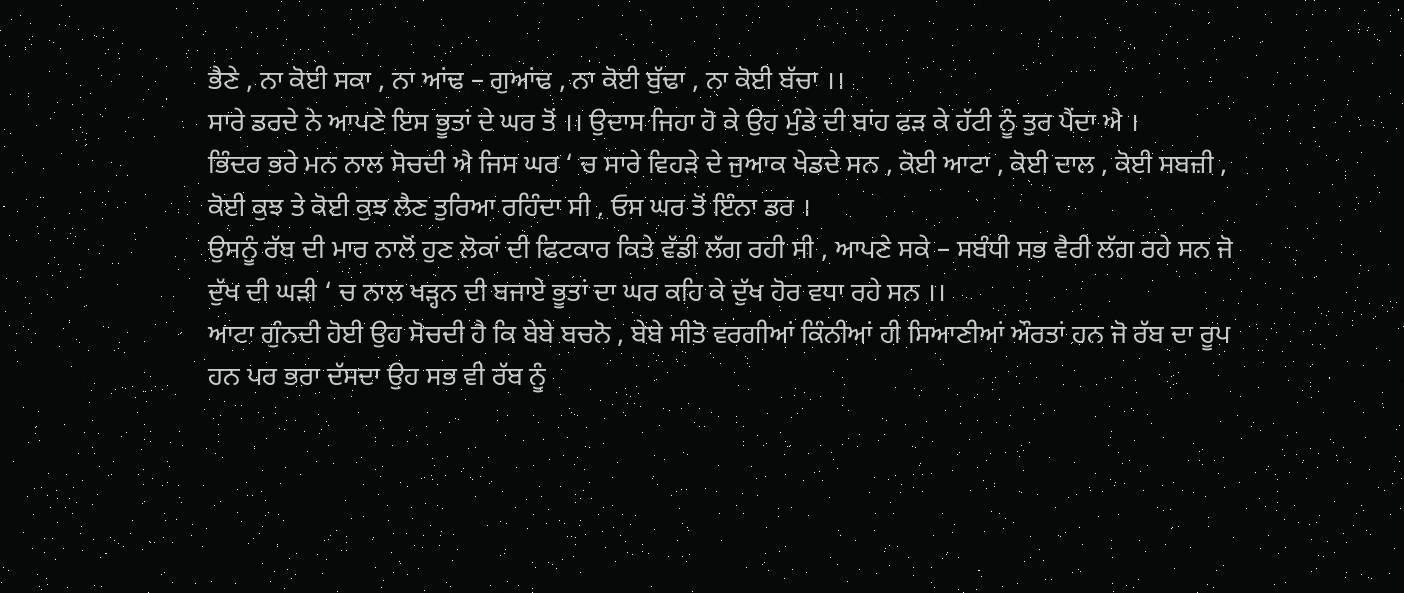ਭੈਣੇ , ਨਾ ਕੋਈ ਸਕਾ , ਨਾ ਆਂਢ – ਗੁਆਂਢ , ਨਾ ਕੋਈ ਬੁੱਢਾ , ਨਾ ਕੋਈ ਬੱਚਾ ।।
ਸਾਰੇ ਡਰਦੇ ਨੇ ਆਪਣੇ ਇਸ ਭੂਤਾਂ ਦੇ ਘਰ ਤੋਂ ।। ਉਦਾਸ ਜਿਹਾ ਹੋ ਕੇ ਉਹ ਮੁੰਡੇ ਦੀ ਬਾਂਹ ਫੜ ਕੇ ਹੱਟੀ ਨੂੰ ਤੁਰ ਪੈਂਦਾ ਐ ।
ਭਿੰਦਰ ਭਰੇ ਮਨ ਨਾਲ ਸੋਚਦੀ ਐ ਜਿਸ ਘਰ ‘ ਚ ਸਾਰੇ ਵਿਹੜੇ ਦੇ ਜੁਆਕ ਖੇਡਦੇ ਸਨ , ਕੋਈ ਆਟਾ , ਕੋਈ ਦਾਲ , ਕੋਈ ਸਬਜ਼ੀ , ਕੋਈ ਕੁਝ ਤੇ ਕੋਈ ਕੁਝ ਲੈਣ ਤੁਰਿਆ ਰਹਿੰਦਾ ਸੀ , ਓਸ ਘਰ ਤੋਂ ਇੰਨਾ ਡਰ ।
ਉਸਨੂੰ ਰੱਬ ਦੀ ਮਾਰ ਨਾਲੋਂ ਹੁਣ ਲੋਕਾਂ ਦੀ ਫਿਟਕਾਰ ਕਿਤੇ ਵੱਡੀ ਲੱਗ ਰਹੀ ਸੀ , ਆਪਣੇ ਸਕੇ – ਸਬੰਧੀ ਸਭ ਵੈਰੀ ਲੱਗ ਰਹੇ ਸਨ ਜੋ ਦੁੱਖ ਦੀ ਘੜੀ ‘ ਚ ਨਾਲ ਖੜ੍ਹਨ ਦੀ ਬਜਾਏ ਭੂਤਾਂ ਦਾ ਘਰ ਕਹਿ ਕੇ ਦੁੱਖ ਹੋਰ ਵਧਾ ਰਹੇ ਸਨ ।।
ਆਟਾ ਗੁੰਨਦੀ ਹੋਈ ਉਹ ਸੋਚਦੀ ਹੈ ਕਿ ਬੇਬੇ ਬਚਨੋ , ਬੇਬੇ ਸੀਤੋ ਵਰਗੀਆਂ ਕਿੰਨੀਆਂ ਹੀ ਸਿਆਣੀਆਂ ਔਰਤਾਂ ਹਨ ਜੋ ਰੱਬ ਦਾ ਰੂਪ ਹਨ ਪਰ ਭਰਾ ਦੱਸਦਾ ਉਹ ਸਭ ਵੀ ਰੱਬ ਨੂੰ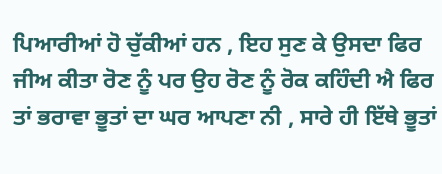ਪਿਆਰੀਆਂ ਹੋ ਚੁੱਕੀਆਂ ਹਨ , ਇਹ ਸੁਣ ਕੇ ਉਸਦਾ ਫਿਰ ਜੀਅ ਕੀਤਾ ਰੋਣ ਨੂੰ ਪਰ ਉਹ ਰੋਣ ਨੂੰ ਰੋਕ ਕਹਿੰਦੀ ਐ ਫਿਰ ਤਾਂ ਭਰਾਵਾ ਭੂਤਾਂ ਦਾ ਘਰ ਆਪਣਾ ਨੀ , ਸਾਰੇ ਹੀ ਇੱਥੇ ਭੂਤਾਂ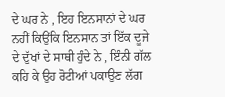ਦੇ ਘਰ ਨੇ , ਇਹ ਇਨਸਾਨਾਂ ਦੇ ਘਰ ਨਹੀਂ ਕਿਉਂਕਿ ਇਨਸਾਨ ਤਾਂ ਇੱਕ ਦੂਜੇ ਦੇ ਦੁੱਖਾਂ ਦੇ ਸਾਥੀ ਹੁੰਦੇ ਨੇ , ਇੰਨੀ ਗੱਲ ਕਹਿ ਕੇ ਉਹ ਰੋਟੀਆਂ ਪਕਾਉਣ ਲੱਗ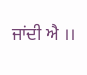ਜਾਂਦੀ ਐ ।।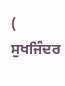( ਸੁਖਜਿੰਦਰ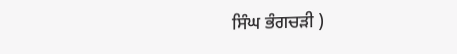ਸਿੰਘ ਭੰਗਚੜੀ )